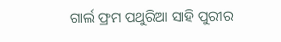ଗାର୍ଲ ଫ୍ରମ ପଥୁରିଆ ସାହି ପୁରୀର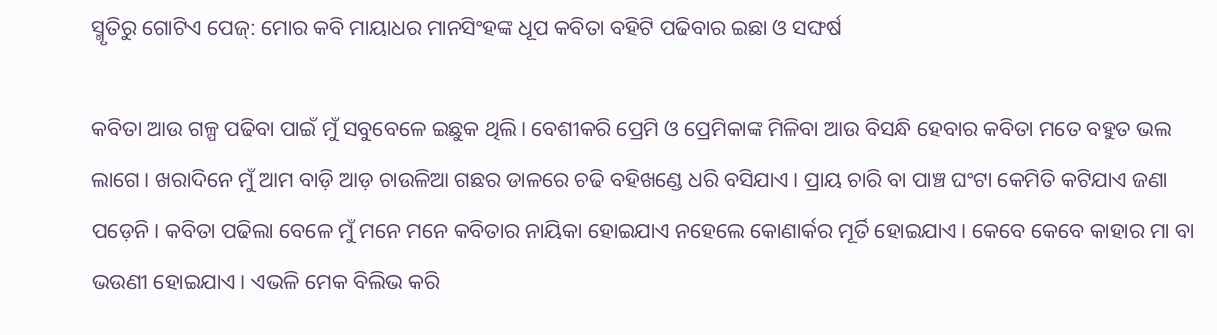ସ୍ମୃତିରୁ ଗୋଟିଏ ପେଜ୍: ମୋର କବି ମାୟାଧର ମାନସିଂହଙ୍କ ଧୂପ କବିତା ବହିଟି ପଢିବାର ଇଛା ଓ ସଙ୍ଘର୍ଷ

କବିତା ଆଉ ଗଳ୍ପ ପଢିବା ପାଇଁ ମୁଁ ସବୁବେଳେ ଇଛୁକ ଥିଲି। ବେଶୀକରି ପ୍ରେମି ଓ ପ୍ରେମିକାଙ୍କ ମିଳିବା ଆଉ ବିସନ୍ଧି ହେବାର କବିତା ମତେ ବହୁତ ଭଲ ଲାଗେ। ଖରାଦିନେ ମୁଁ ଆମ ବାଡ଼ି ଆଡ଼ ଚାଉଳିଆ ଗଛର ଡାଳରେ ଚଢି ବହିଖଣ୍ଡେ ଧରି ବସିଯାଏ। ପ୍ରାୟ ଚାରି ବା ପାଞ୍ଚ ଘଂଟା କେମିତି କଟିଯାଏ ଜଣା ପଡ଼େନି। କବିତା ପଢିଲା ବେଳେ ମୁଁ ମନେ ମନେ କବିତାର ନାୟିକା ହୋଇଯାଏ ନହେଲେ କୋଣାର୍କର ମୂର୍ତି ହୋଇଯାଏ। କେବେ କେବେ କାହାର ମା ବା ଭଉଣୀ ହୋଇଯାଏ। ଏଭଳି ମେକ ବିଲିଭ କରି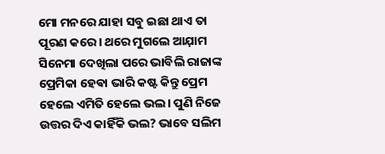ମୋ ମନରେ ଯାହା ସବୁ ଇଛା ଥାଏ ତା ପୂରଣ କରେ। ଥରେ ମୁଗଲେ ଆଯ଼ାମ ସିନେମା ଦେଖିଲା ପରେ ଭାବିଲି ରାଜାଙ୍କ ପ୍ରେମିକା ହେଵା ଭାରି କଷ୍ଟ କିନ୍ତୁ ପ୍ରେମ ହେଲେ ଏମିତି ହେଲେ ଭଲ। ପୁଣି ନିଜେ ଉତ୍ତର ଦିଏ କାହିଁକି ଭଲ? ଭାବେ ସଲିମ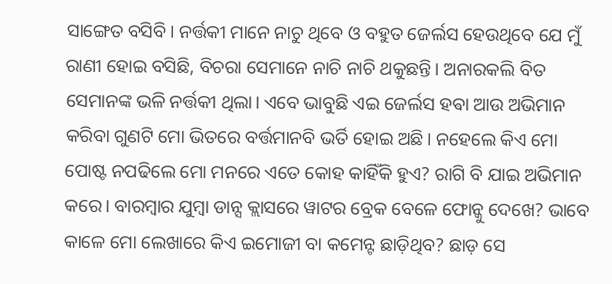ସାଙ୍ଗେତ ବସିବି। ନର୍ତ୍ତକୀ ମାନେ ନାଚୁ ଥିବେ ଓ ବହୁତ ଜେର୍ଲସ ହେଉଥିବେ ଯେ ମୁଁ ରାଣୀ ହୋଇ ବସିଛି, ବିଚରା ସେମାନେ ନାଚି ନାଚି ଥକୁଛନ୍ତି। ଅନାରକଲି ବିତ ସେମାନଙ୍କ ଭଳି ନର୍ତ୍ତକୀ ଥିଲା। ଏବେ ଭାବୁଛି ଏଇ ଜେର୍ଲସ ହଵା ଆଉ ଅଭିମାନ କରିବା ଗୁଣଟି ମୋ ଭିତରେ ବର୍ତ୍ତମାନବି ଭର୍ତି ହୋଇ ଅଛି। ନହେଲେ କିଏ ମୋ ପୋଷ୍ଟ ନପଢିଲେ ମୋ ମନରେ ଏତେ କୋହ କାହିଁକି ହୁଏ? ରାଗି ବି ଯାଇ ଅଭିମାନ କରେ। ବାରମ୍ବାର ଯୁମ୍ବା ଡାନ୍ସ କ୍ଲାସରେ ୱାଟର ବ୍ରେକ ବେଳେ ଫୋନ୍କୁ ଦେଖେ? ଭାବେ କାଳେ ମୋ ଲେଖାରେ କିଏ ଇମୋଜୀ ବା କମେନ୍ଟ ଛାଡ଼ିଥିବ? ଛାଡ଼ ସେ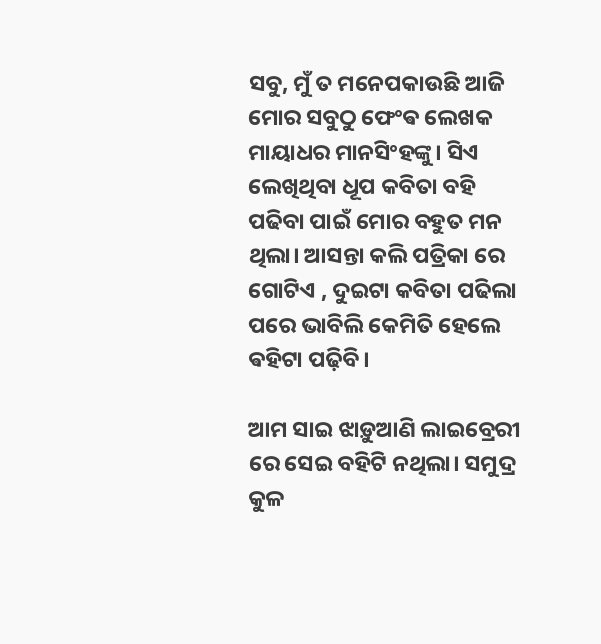ସବୁ, ମୁଁ ତ ମନେପକାଉଛି ଆଜି ମୋର ସବୁଠୁ ଫେଂଵ ଲେଖକ ମାୟାଧର ମାନସିଂହଙ୍କୁ। ସିଏ ଲେଖିଥିବା ଧୂପ କବିତା ବହି ପଢିବା ପାଇଁ ମୋର ବହୁତ ମନ ଥିଲା। ଆସନ୍ତା କଲି ପତ୍ରିକା ରେ ଗୋଟିଏ , ଦୁଇଟା କବିତା ପଢିଲା ପରେ ଭାବିଲି କେମିତି ହେଲେ ଵହିଟା ପଢ଼ିବି।

ଆମ ସାଇ ଝାଡ଼ୁଆଣି ଲାଇବ୍ରେରୀ ରେ ସେଇ ବହିଟି ନଥିଲା। ସମୁଦ୍ର କୁଳ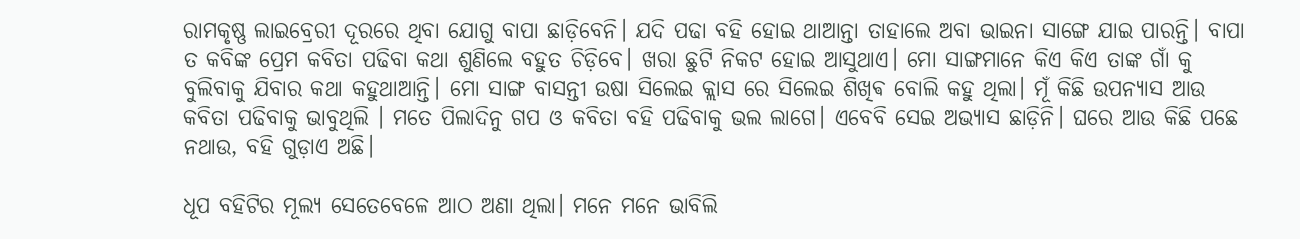ରାମକୃଷ୍ଣ ଲାଇବ୍ରେରୀ ଦୂରରେ ଥିବା ଯୋଗୁ ବାପା ଛାଡ଼ିବେନି। ଯଦି ପଢା ବହି ହୋଇ ଥାଆନ୍ତା ତାହାଲେ ଅବା ଭାଇନା ସାଙ୍ଗେ ଯାଇ ପାରନ୍ତି। ବାପା ତ କବିଙ୍କ ପ୍ରେମ କବିତା ପଢିବା କଥା ଶୁଣିଲେ ବହୁତ ଚିଡ଼ିବେ। ଖରା ଛୁଟି ନିକଟ ହୋଇ ଆସୁଥାଏ। ମୋ ସାଙ୍ଗମାନେ କିଏ କିଏ ତାଙ୍କ ଗାଁ କୁ ବୁଲିବାକୁ ଯିବାର କଥା କହୁଥାଆନ୍ତି। ମୋ ସାଙ୍ଗ ବାସନ୍ତୀ ଉଷା ସିଲେଇ କ୍ଲାସ ରେ ସିଲେଇ ଶିଖିଵ ବୋଲି କହୁ ଥିଲା। ମୂଁ କିଛି ଉପନ୍ୟାସ ଆଉ କବିତା ପଢିବାକୁ ଭାବୁଥିଲି । ମତେ ପିଲାଦିନୁ ଗପ ଓ କବିତା ବହି ପଢିବାକୁ ଭଲ ଲାଗେ। ଏବେବି ସେଇ ଅଭ୍ୟାସ ଛାଡ଼ିନି। ଘରେ ଆଉ କିଛି ପଛେ ନଥାଉ, ବହି ଗୁଡ଼ାଏ ଅଛି।

ଧୂପ ବହିଟିର ମୂଲ୍ୟ ସେତେବେଳେ ଆଠ ଅଣା ଥିଲା। ମନେ ମନେ ଭାବିଲି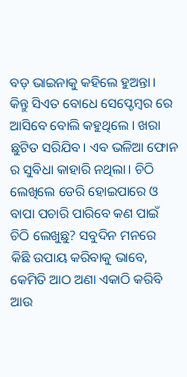ବଡ଼ ଭାଇନାକୁ କହିଲେ ହୁଅନ୍ତା। କିନ୍ତୁ ସିଏତ ବୋଧେ ସେପ୍ଟେମ୍ବର ରେ ଆସିବେ ବୋଲି କହୁଥିଲେ । ଖରା ଛୁଟିତ ସରିଯିବ। ଏବ ଭଳିଆ ଫୋନ ର ସୁବିଧା କାହାରି ନଥିଲା। ଚିଠି ଲେଖିଲେ ଡେରି ହୋଇପାରେ ଓ ବାପା ପଚାରି ପାରିବେ କଣ ପାଇଁ ଚିଠି ଲେଖୁଛୁ? ସବୁଦିନ ମନରେ କିଛି ଉପାୟ କରିବାକୁ ଭାବେ, କେମିତି ଆଠ ଅଣା ଏକାଠି କରିବି ଆଉ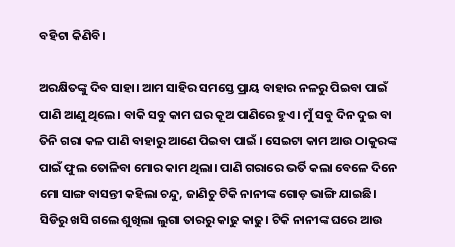ବହିଟା କିଣିବି।

ଅରକ୍ଷିତଙ୍କୁ ଦିବ ସାହା। ଆମ ସାହିର ସମସ୍ତେ ପ୍ରାୟ ବାହାର ନଳରୁ ପିଇବା ପାଇଁ ପାଣି ଆଣୁ ଥିଲେ। ବାକି ସବୁ କାମ ଘର କୂଅ ପାଣିରେ ହୁଏ। ମୁଁ ସବୁ ଦିନ ଦୁଇ ବା ତିନି ଗରା କଳ ପାଣି ବାହାରୁ ଆଣେ ପିଇବା ପାଇଁ । ସେଇଟା କାମ ଆଉ ଠାକୁରଙ୍କ ପାଇଁ ଫୁଲ ତୋଳିବା ମୋର କାମ ଥିଲା। ପାଣି ଗରାରେ ଭର୍ତି କଲା ବେଳେ ଦିନେ ମୋ ସାଙ୍ଗ ବାସନ୍ତୀ କହିଲା ଚନ୍ଦୁ, ଜାଣିଚୁ ଟିକି ନାନୀଙ୍କ ଗୋଡ଼ ଭାଙ୍ଗି ଯାଇଛି। ସିଡିରୁ ଖସି ଗଲେ ଶୁଖିଲା ଲୁଗା ତାରରୁ କାଢୁ କାଢୁ। ଟିକି ନାନୀଙ୍କ ଘରେ ଆଉ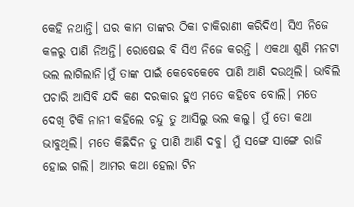କେହି ନଥାନ୍ତି। ଘର କାମ ତାଙ୍କର ଠିକା ଚାକିରାଣୀ କରିଦିଏ। ସିଏ ନିଜେ କଳରୁ ପାଣି ନିଅନ୍ତି। ରୋଷେଇ ବି ସିଏ ନିଜେ କରନ୍ତି । ଏକଥା ଶୁଣି ମନଟା ଭଲ ଲାଗିଲାନି।ମୁଁ ତାଙ୍କ ପାଇଁ କେବେକେବେ ପାଣି ଆଣି ଦଉଥିଲି। ଭାବିଲି ପଚାରି ଆସିବି ଯଦି କଣ ଦରକାର ହୁଏ ମତେ କହିବେ ବୋଲି। ମତେ ଦେଖି ଟିକି ନାନୀ କହିଲେ ଚନ୍ଦୁ ତୁ ଆସିଲୁ ଭଲ କଲୁ। ମୁଁ ତୋ କଥା ଭାବୁଥିଲି। ମତେ କିଛିଦିନ ତୁ ପାଣି ଆଣି ଦବୁ। ମୁଁ ସଙ୍ଗେ ସାଙ୍ଗେ ରାଜି ହୋଇ ଗଲି। ଆମର କଥା ହେଲା ଟିନ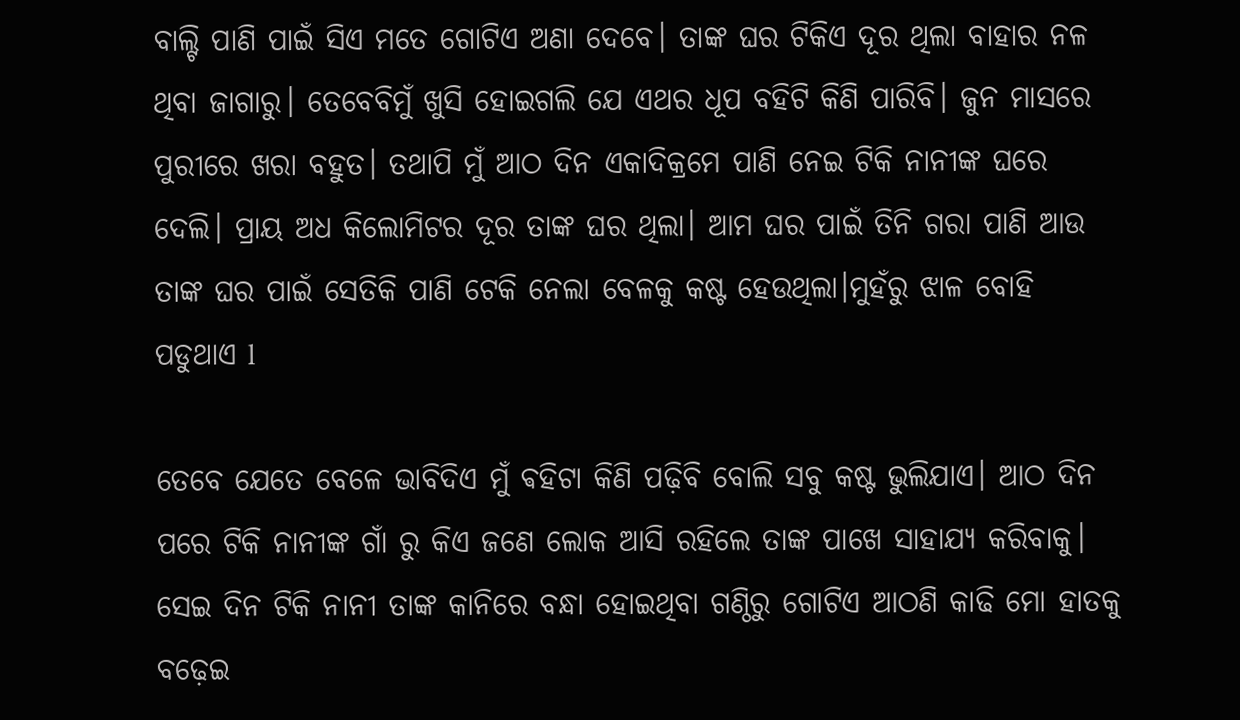ବାଲ୍ଟି ପାଣି ପାଇଁ ସିଏ ମତେ ଗୋଟିଏ ଅଣା ଦେବେ। ତାଙ୍କ ଘର ଟିକିଏ ଦୂର ଥିଲା ବାହାର ନଳ ଥିବା ଜାଗାରୁ। ତେବେବିମୁଁ ଖୁସି ହୋଇଗଲି ଯେ ଏଥର ଧୂପ ବହିଟି କିଣି ପାରିବି। ଜୁନ ମାସରେ ପୁରୀରେ ଖରା ବହୁତ। ତଥାପି ମୁଁ ଆଠ ଦିନ ଏକାଦିକ୍ରମେ ପାଣି ନେଇ ଟିକି ନାନୀଙ୍କ ଘରେ ଦେଲି। ପ୍ରାୟ ଅଧ କିଲୋମିଟର ଦୂର ତାଙ୍କ ଘର ଥିଲା। ଆମ ଘର ପାଇଁ ତିନି ଗରା ପାଣି ଆଉ ତାଙ୍କ ଘର ପାଇଁ ସେତିକି ପାଣି ଟେକି ନେଲା ବେଳକୁ କଷ୍ଟ ହେଉଥିଲା।ମୁହଁରୁ ଝାଳ ବୋହି ପଡୁଥାଏ l

ତେବେ ଯେତେ ବେଳେ ଭାବିଦିଏ ମୁଁ ଵହିଟା କିଣି ପଢ଼ିବି ବୋଲି ସବୁ କଷ୍ଟ ଭୁଲିଯାଏ। ଆଠ ଦିନ ପରେ ଟିକି ନାନୀଙ୍କ ଗାଁ ରୁ କିଏ ଜଣେ ଲୋକ ଆସି ରହିଲେ ତାଙ୍କ ପାଖେ ସାହାଯ୍ୟ କରିବାକୁ। ସେଇ ଦିନ ଟିକି ନାନୀ ତାଙ୍କ କାନିରେ ବନ୍ଧା ହୋଇଥିବା ଗଣ୍ଠିରୁ ଗୋଟିଏ ଆଠଣି କାଢି ମୋ ହାତକୁ ବଢ଼େଇ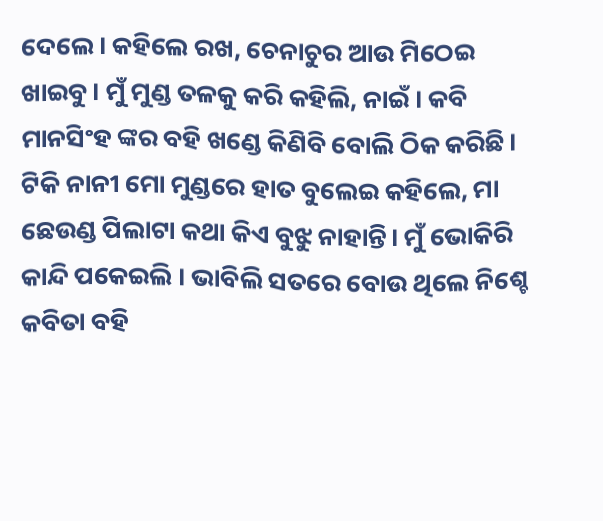ଦେଲେ। କହିଲେ ରଖ, ଚେନାଚୁର ଆଉ ମିଠେଇ ଖାଇବୁ। ମୁଁ ମୁଣ୍ଡ ତଳକୁ କରି କହିଲି, ନାଇଁ । କବି ମାନସିଂହ ଙ୍କର ବହି ଖଣ୍ଡେ କିଣିବି ବୋଲି ଠିକ କରିଛି। ଟିକି ନାନୀ ମୋ ମୁଣ୍ଡରେ ହାତ ବୁଲେଇ କହିଲେ, ମା ଛେଉଣ୍ଡ ପିଲାଟା କଥା କିଏ ବୁଝୁ ନାହାନ୍ତି। ମୁଁ ଭୋକିରି କାନ୍ଦି ପକେଇଲି । ଭାବିଲି ସତରେ ବୋଉ ଥିଲେ ନିଶ୍ଚେ କବିତା ବହି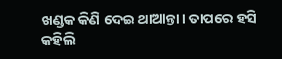ଖଣ୍ଡକ କିଣି ଦେଇ ଥାଆନ୍ତା। ତାପରେ ହସି କହିଲି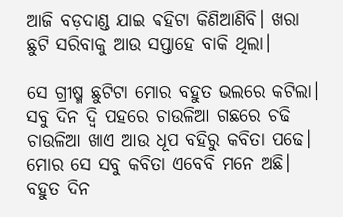ଆଜି ବଡ଼ଦାଣ୍ଡ ଯାଇ ଵହିଟା କିଣିଆଣିବି। ଖରା ଛୁଟି ସରିବାକୁ ଆଉ ସପ୍ତାହେ ବାକି ଥିଲା।

ସେ ଗ୍ରୀଷ୍ମ ଛୁଟିଟା ମୋର ବହୁତ ଭଲରେ କଟିଲା। ସବୁ ଦିନ ଦ୍ବି ପହରେ ଚାଉଳିଆ ଗଛରେ ଚଢି ଚାଉଳିଆ ଖାଏ ଆଉ ଧୂପ ବହିରୁ କବିତା ପଢେ। ମୋର ସେ ସବୁ କବିତା ଏବେବି ମନେ ଅଛି। ବହୁତ ଦିନ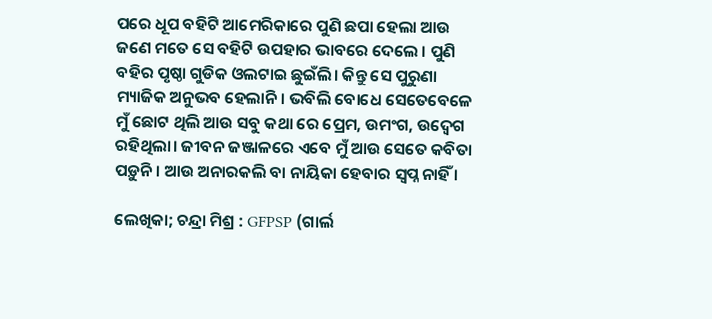ପରେ ଧୂପ ବହିଟି ଆମେରିକାରେ ପୁଣି ଛପା ହେଲା ଆଉ ଜଣେ ମତେ ସେ ବହିଟି ଉପହାର ଭାବରେ ଦେଲେ । ପୁଣି ବହିର ପୃଷ୍ଠା ଗୁଡିକ ଓଲଟାଇ ଛୁଇଁଲି। କିନ୍ତୁ ସେ ପୁରୁଣା ମ୍ୟାଜିକ ଅନୁଭବ ହେଲାନି। ଭବିଲି ବୋଧେ ସେତେବେଳେ ମୁଁ ଛୋଟ ଥିଲି ଆଉ ସବୁ କଥା ରେ ପ୍ରେମ, ଉମଂଗ, ଉଦ୍ବେଗ ରହିଥିଲା। ଜୀବନ ଜଞ୍ଜାଳରେ ଏବେ ମୁଁ ଆଉ ସେତେ କବିତା ପଡ଼ୁନି। ଆଉ ଅନାରକଲି ବା ନାୟିକା ହେବାର ସ୍ବପ୍ନ ନାହିଁ ।

ଲେଖିକା; ଚନ୍ଦ୍ରା ମିଶ୍ର : GFPSP (ଗାର୍ଲ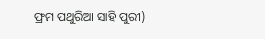ଫ୍ରମ ପଥୁରିଆ ସାହି ପୁରୀ)